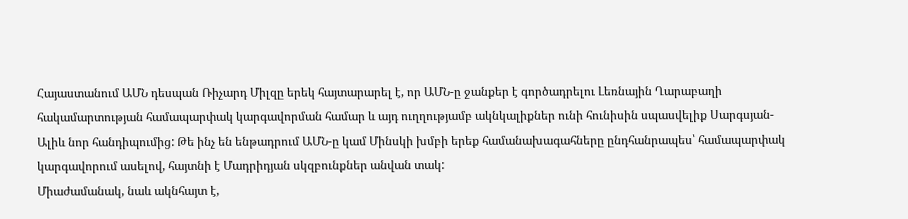Հայաստանում ԱՄՆ դեսպան Ռիչարդ Միլզը երեկ հայտարարել է, որ ԱՄՆ-ը ջանքեր է գործադրելու Լեռնային Ղարաբաղի հակամարտության համապարփակ կարգավորման համար և այդ ուղղությամբ ակնկալիքներ ունի հունիսին սպասվելիք Սարգսյան-Ալիև նոր հանդիպումից: Թե ինչ են ենթադրում ԱՄՆ-ը կամ Մինսկի խմբի երեք համանախագահները ընդհանրապես՝ համապարփակ կարգավորում ասելով, հայտնի է Մադրիդյան սկզբունքներ անվան տակ:
Միաժամանակ, նաև ակնհայտ է,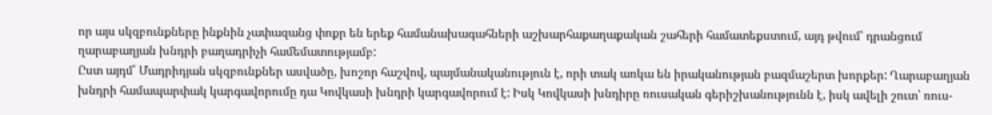որ այս սկզբունքները ինքնին չափազանց փոքր են երեք համանախագահների աշխարհաքաղաքական շահերի համատեքստում, այդ թվում՝ դրանցում ղարաբաղյան խնդրի բաղադրիչի համեմատությամբ:
Ըստ այդմ՝ Մադրիդյան սկզբունքներ ասվածը, խոշոր հաշվով, պայմանականություն է, որի տակ առկա են իրականության բազմաշերտ խորքեր: Ղարաբաղյան խնդրի համապարփակ կարգավորումը դա Կովկասի խնդրի կարգավորում է: Իսկ Կովկասի խնդիրը ռուսական գերիշխանությունն է, իսկ ավելի շուտ՝ ռուս-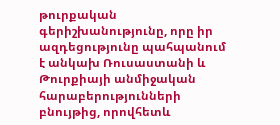թուրքական գերիշխանությունը, որը իր ազդեցությունը պահպանում է անկախ Ռուսաստանի և Թուրքիայի անմիջական հարաբերությունների բնույթից, որովհետև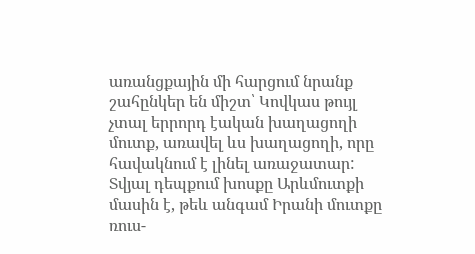առանցքային մի հարցում նրանք շահընկեր են միշտ՝ Կովկաս թույլ չտալ երրորդ էական խաղացողի մուտք, առավել ևս խաղացողի, որը հավակնում է լինել առաջատար:
Տվյալ դեպքում խոսքը Արևմուտքի մասին է, թեև անգամ Իրանի մուտքը ռուս-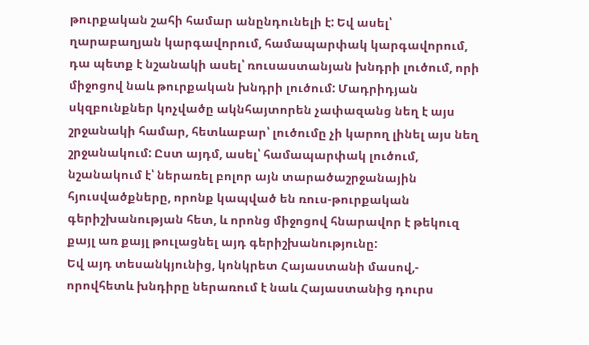թուրքական շահի համար անընդունելի է: Եվ ասել՝ ղարաբաղյան կարգավորում, համապարփակ կարգավորում, դա պետք է նշանակի ասել՝ ռուսաստանյան խնդրի լուծում, որի միջոցով նաև թուրքական խնդրի լուծում: Մադրիդյան սկզբունքներ կոչվածը ակնհայտորեն չափազանց նեղ է այս շրջանակի համար, հետևաբար՝ լուծումը չի կարող լինել այս նեղ շրջանակում: Ըստ այդմ, ասել՝ համապարփակ լուծում, նշանակում է՝ ներառել բոլոր այն տարածաշրջանային հյուսվածքները, որոնք կապված են ռուս-թուրքական գերիշխանության հետ, և որոնց միջոցով հնարավոր է թեկուզ քայլ առ քայլ թուլացնել այդ գերիշխանությունը:
Եվ այդ տեսանկյունից, կոնկրետ Հայաստանի մասով,- որովհետև խնդիրը ներառում է նաև Հայաստանից դուրս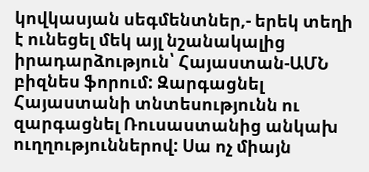կովկասյան սեգմենտներ,- երեկ տեղի է ունեցել մեկ այլ նշանակալից իրադարձություն՝ Հայաստան-ԱՄՆ բիզնես ֆորում: Զարգացնել Հայաստանի տնտեսությունն ու զարգացնել Ռուսաստանից անկախ ուղղություններով: Սա ոչ միայն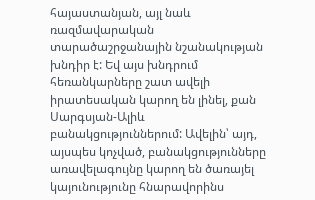հայաստանյան, այլ նաև ռազմավարական տարածաշրջանային նշանակության խնդիր է: Եվ այս խնդրում հեռանկարները շատ ավելի իրատեսական կարող են լինել, քան Սարգսյան-Ալիև բանակցություններում: Ավելին՝ այդ, այսպես կոչված, բանակցությունները առավելագույնը կարող են ծառայել կայունությունը հնարավորինս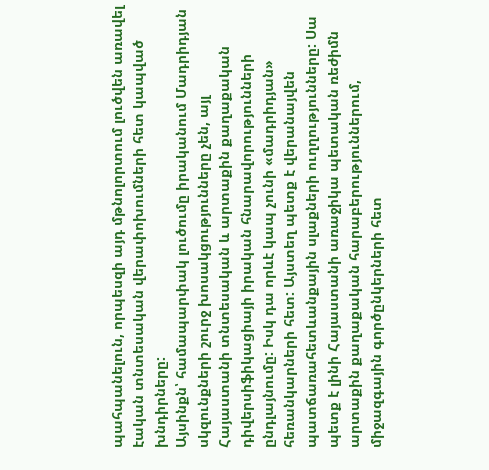պահպանելուն, որպեսզի այդ մթնոլորտում լուծվեն առավել էական տնտեսական վերափոխումների հետ կապված խնդիրները:
Այսինքն՝ համապարփակ լուծումը իրականում Մադրիդյան սկզունքների շուրջ խոսակցությունները չեն, այլ Հայաստանի տնտեսական և արտաքին քաղաքական դիվերսիֆիկացիայի իրական հնարավորությունների ընդլայնումը: Իսկ դա որևէ կապ չունի «մադրիդյան» հեռանկարների հետ: Այստեղ պետք է վերանայվեն պատճառահետևանքային սլաքների ուղղությունները: Սա պետք է լինի Հայաստանի առաջիկա պետական ռեժիմն արտաքին քաղաքական հարաբերություններում, միջազգային գործընկերների հետ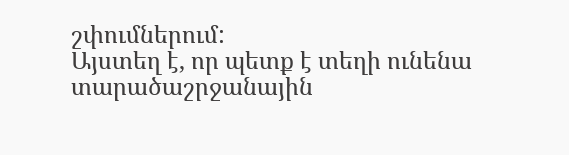շփումներում:
Այստեղ է, որ պետք է տեղի ունենա տարածաշրջանային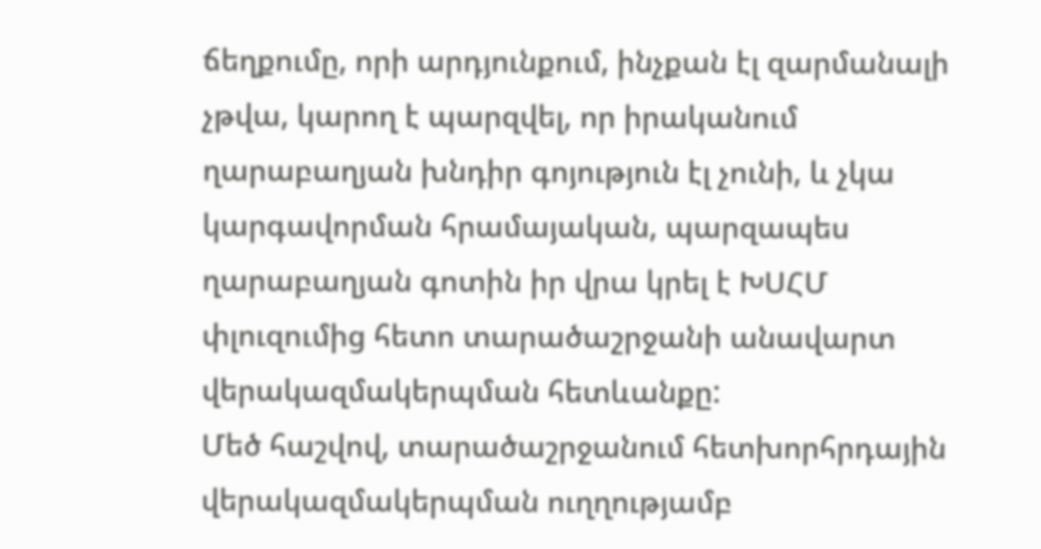ճեղքումը, որի արդյունքում, ինչքան էլ զարմանալի չթվա, կարող է պարզվել, որ իրականում ղարաբաղյան խնդիր գոյություն էլ չունի, և չկա կարգավորման հրամայական, պարզապես ղարաբաղյան գոտին իր վրա կրել է ԽՍՀՄ փլուզումից հետո տարածաշրջանի անավարտ վերակազմակերպման հետևանքը:
Մեծ հաշվով, տարածաշրջանում հետխորհրդային վերակազմակերպման ուղղությամբ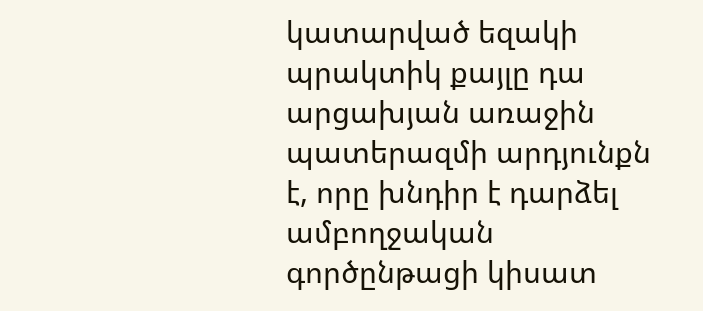կատարված եզակի պրակտիկ քայլը դա արցախյան առաջին պատերազմի արդյունքն է, որը խնդիր է դարձել ամբողջական գործընթացի կիսատ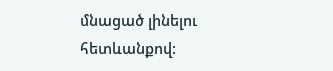մնացած լինելու հետևանքով: